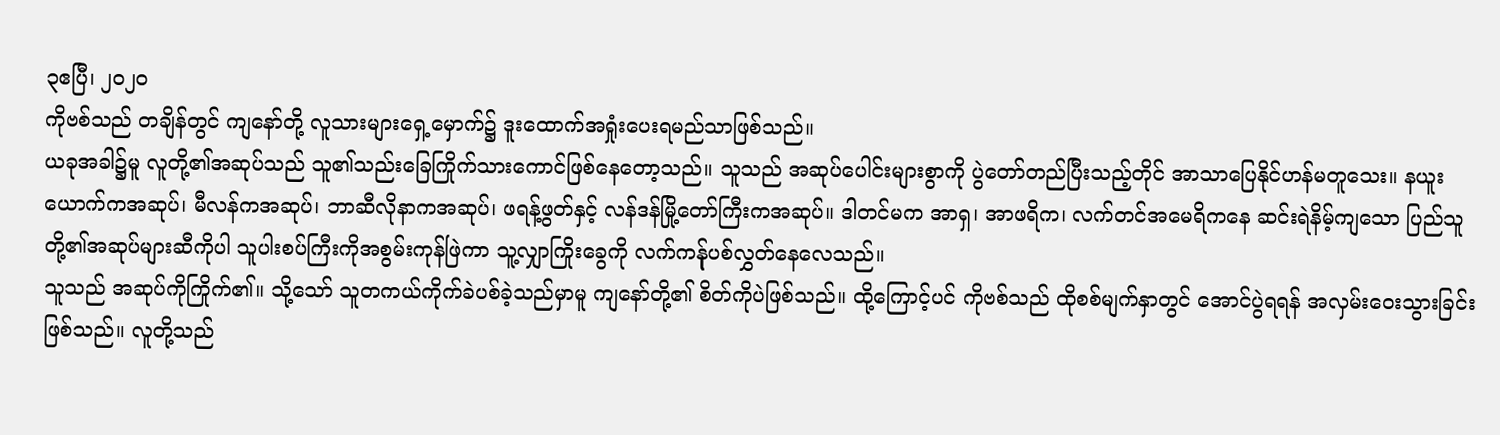၃ဧပြီ၊ ၂၀၂၀
ကိုဗစ်သည် တချိန်တွင် ကျနော်တို့ လူသားများရှေ့မှောက်၌ ဒူးထောက်အရှုံးပေးရမည်သာဖြစ်သည်။
ယခုအခါ၌မူ လူတို့၏အဆုပ်သည် သူ၏သည်းခြေကြိုက်သားကောင်ဖြစ်နေတော့သည်။ သူသည် အဆုပ်ပေါင်းများစွာကို ပွဲတော်တည်ပြီးသည့်တိုင် အာသာပြေနိုင်ဟန်မတူသေး။ နယူးယောက်ကအဆုပ်၊ မီလန်ကအဆုပ်၊ ဘာဆီလိုနာကအဆုပ်၊ ဖရန့်ဖွတ်နှင့် လန်ဒန်မြို့တော်ကြီးကအဆုပ်။ ဒါတင်မက အာရှ၊ အာဖရိက၊ လက်တင်အမေရိကနေ ဆင်းရဲနိမ့်ကျသော ပြည်သူတို့၏အဆုပ်များဆီကိုပါ သူပါးစပ်ကြီးကိုအစွမ်းကုန်ဖြဲကာ သူ့လျှာကြိုးခွေကို လက်ကန်ုပစ်လွှတ်နေလေသည်။
သူသည် အဆုပ်ကိုကြိုက်၏။ သို့သော် သူတကယ်ကိုက်ခဲပစ်ခဲ့သည်မှာမူ ကျနော်တို့၏ စိတ်ကိုပဲဖြစ်သည်။ ထို့ကြောင့်ပင် ကိုဗစ်သည် ထိုစစ်မျက်နှာတွင် အောင်ပွဲရရန် အလှမ်းဝေးသွားခြင်းဖြစ်သည်။ လူတို့သည်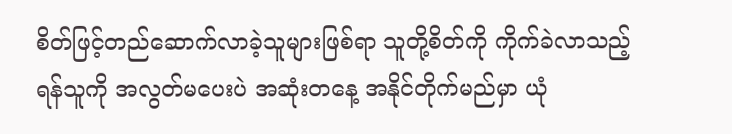စိတ်ဖြင့်တည်ဆောက်လာခဲ့သူများဖြစ်ရာ သူတို့စိတ်ကို ကိုက်ခဲလာသည့်ရန်သူကို အလွတ်မပေးပဲ အဆုံးတနေ့ အနိုင်တိုက်မည်မှာ ယုံ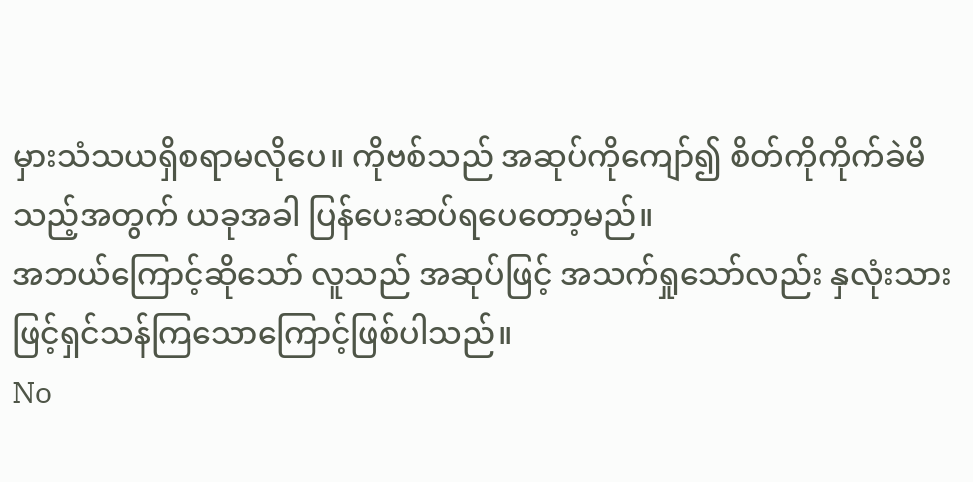မှားသံသယရှိစရာမလိုပေ။ ကိုဗစ်သည် အဆုပ်ကိုကျော်၍ စိတ်ကိုကိုက်ခဲမိသည့်အတွက် ယခုအခါ ပြန်ပေးဆပ်ရပေတော့မည်။
အဘယ်ကြောင့်ဆိုသော် လူသည် အဆုပ်ဖြင့် အသက်ရှုသော်လည်း နှလုံးသားဖြင့်ရှင်သန်ကြသောကြောင့်ဖြစ်ပါသည်။
No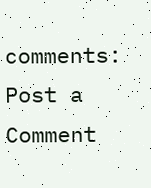comments:
Post a Comment